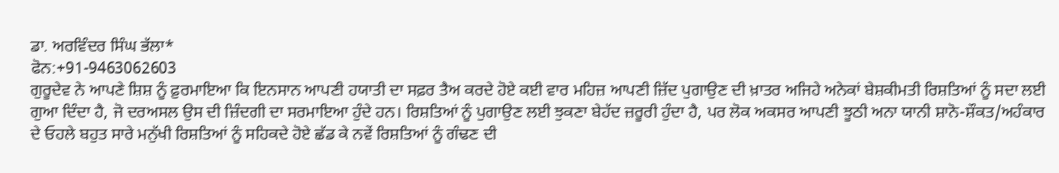ਡਾ. ਅਰਵਿੰਦਰ ਸਿੰਘ ਭੱਲਾ*
ਫੋਨ:+91-9463062603
ਗੁਰੂਦੇਵ ਨੇ ਆਪਣੇ ਸ਼ਿਸ਼ ਨੂੰ ਫ਼ੁਰਮਾਇਆ ਕਿ ਇਨਸਾਨ ਆਪਣੀ ਹਯਾਤੀ ਦਾ ਸਫ਼ਰ ਤੈਅ ਕਰਦੇ ਹੋਏ ਕਈ ਵਾਰ ਮਹਿਜ਼ ਆਪਣੀ ਜ਼ਿੱਦ ਪੁਗਾਉਣ ਦੀ ਖ਼ਾਤਰ ਅਜਿਹੇ ਅਨੇਕਾਂ ਬੇਸ਼ਕੀਮਤੀ ਰਿਸ਼ਤਿਆਂ ਨੂੰ ਸਦਾ ਲਈ ਗੁਆ ਦਿੰਦਾ ਹੈ, ਜੋ ਦਰਅਸਲ ਉਸ ਦੀ ਜ਼ਿੰਦਗੀ ਦਾ ਸਰਮਾਇਆ ਹੁੰਦੇ ਹਨ। ਰਿਸ਼ਤਿਆਂ ਨੂੰ ਪੁਗਾਉਣ ਲਈ ਝੁਕਣਾ ਬੇਹੱਦ ਜ਼ਰੂਰੀ ਹੁੰਦਾ ਹੈ, ਪਰ ਲੋਕ ਅਕਸਰ ਆਪਣੀ ਝੂਠੀ ਅਨਾ ਯਾਨੀ ਸ਼ਾਨੋ-ਸ਼ੌਕਤ/ਅਹੰਕਾਰ ਦੇ ਓਹਲੇ ਬਹੁਤ ਸਾਰੇ ਮਨੁੱਖੀ ਰਿਸ਼ਤਿਆਂ ਨੂੰ ਸਹਿਕਦੇ ਹੋਏ ਛੱਡ ਕੇ ਨਵੇਂ ਰਿਸ਼ਤਿਆਂ ਨੂੰ ਗੰਢਣ ਦੀ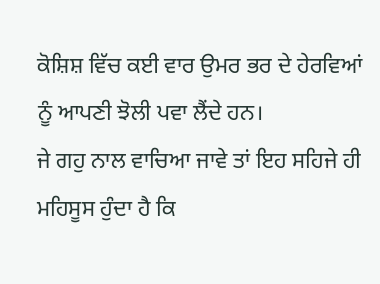ਕੋਸ਼ਿਸ਼ ਵਿੱਚ ਕਈ ਵਾਰ ਉਮਰ ਭਰ ਦੇ ਹੇਰਵਿਆਂ ਨੂੰ ਆਪਣੀ ਝੋਲੀ ਪਵਾ ਲੈਂਦੇ ਹਨ।
ਜੇ ਗਹੁ ਨਾਲ ਵਾਚਿਆ ਜਾਵੇ ਤਾਂ ਇਹ ਸਹਿਜੇ ਹੀ ਮਹਿਸੂਸ ਹੁੰਦਾ ਹੈ ਕਿ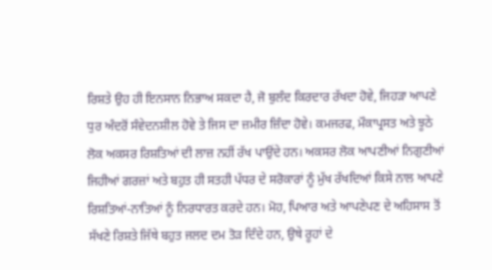ਰਿਸ਼ਤੇ ਉਹ ਹੀ ਇਨਸਾਨ ਨਿਭਾਅ ਸਕਦਾ ਹੈ, ਜੋ ਬੁਲੰਦ ਕਿਰਦਾਰ ਰੱਖਦਾ ਹੋਵੇ, ਜਿਹੜਾ ਆਪਣੇ ਧੁਰ ਅੰਦਰੋਂ ਸੰਵੇਦਨਸ਼ੀਲ ਹੋਵੇ ਤੇ ਜਿਸ ਦਾ ਜ਼ਮੀਰ ਜ਼ਿੰਦਾ ਹੋਵੇ। ਕਮਜਰਫ, ਮੌਕਾਪ੍ਰਸਤ ਅਤੇ ਝੂਠੇ ਲੋਕ ਅਕਸਰ ਰਿਸ਼ਤਿਆਂ ਦੀ ਲਾਜ਼ ਨਹੀਂ ਰੱਖ ਪਾਉਂਦੇ ਹਨ। ਅਕਸਰ ਲੋਕ ਆਪਣੀਆਂ ਨਿਗੁਣੀਆਂ ਜਿਹੀਆਂ ਗਰਜ਼ਾਂ ਅਤੇ ਬਹੁਤ ਹੀ ਸਤਹੀ ਪੱਧਰ ਦੇ ਸਰੋਕਾਰਾਂ ਨੂੰ ਮੁੱਖ ਰੱਖਦਿਆਂ ਕਿਸੇ ਨਾਲ ਆਪਣੇ ਰਿਸ਼ਤਿਆਂ-ਨਾਤਿਆਂ ਨੂੰ ਨਿਰਧਾਰਤ ਕਰਦੇ ਹਨ। ਮੋਹ, ਪਿਆਰ ਅਤੇ ਆਪਣੇਪਣ ਦੇ ਅਹਿਸਾਸ ਤੋਂ ਸੱਖਣੇ ਰਿਸ਼ਤੇ ਜਿੱਥੇ ਬਹੁਤ ਜਲਦ ਦਮ ਤੋੜ ਦਿੰਦੇ ਹਨ, ਉਥੇ ਰੂਹਾਂ ਦੇ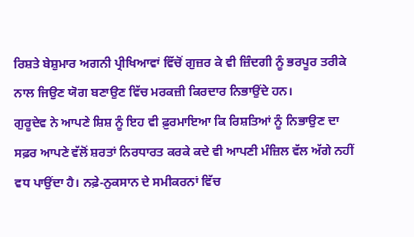ਰਿਸ਼ਤੇ ਬੇਸ਼ੁਮਾਰ ਅਗਨੀ ਪ੍ਰੀਖਿਆਵਾਂ ਵਿੱਚੋਂ ਗੁਜ਼ਰ ਕੇ ਵੀ ਜ਼ਿੰਦਗੀ ਨੂੰ ਭਰਪੂਰ ਤਰੀਕੇ ਨਾਲ ਜਿਉਣ ਯੋਗ ਬਣਾਉਣ ਵਿੱਚ ਮਰਕਜ਼ੀ ਕਿਰਦਾਰ ਨਿਭਾਉਂਦੇ ਹਨ।
ਗੁਰੂਦੇਵ ਨੇ ਆਪਣੇ ਸ਼ਿਸ਼ ਨੂੰ ਇਹ ਵੀ ਫ਼ੁਰਮਾਇਆ ਕਿ ਰਿਸ਼ਤਿਆਂ ਨੂੰ ਨਿਭਾਉਣ ਦਾ ਸਫ਼ਰ ਆਪਣੇ ਵੱਲੋਂ ਸ਼ਰਤਾਂ ਨਿਰਧਾਰਤ ਕਰਕੇ ਕਦੇ ਵੀ ਆਪਣੀ ਮੰਜ਼ਿਲ ਵੱਲ ਅੱਗੇ ਨਹੀਂ ਵਧ ਪਾਉਂਦਾ ਹੈ। ਨਫ਼ੇ-ਨੁਕਸਾਨ ਦੇ ਸਮੀਕਰਨਾਂ ਵਿੱਚ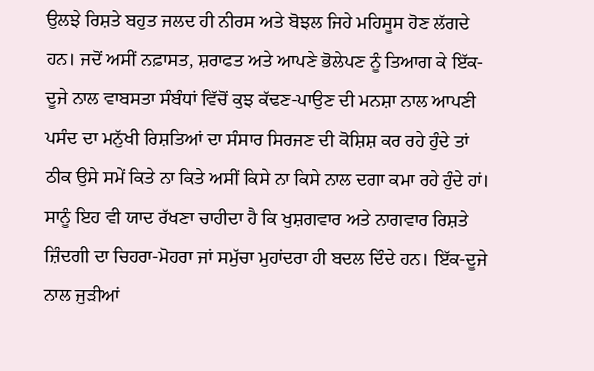ਉਲਝੇ ਰਿਸ਼ਤੇ ਬਹੁਤ ਜਲਦ ਹੀ ਨੀਰਸ ਅਤੇ ਬੋਝਲ ਜਿਹੇ ਮਹਿਸੂਸ ਹੋਣ ਲੱਗਦੇ ਹਨ। ਜਦੋਂ ਅਸੀਂ ਨਫ਼ਾਸਤ, ਸ਼ਰਾਫਤ ਅਤੇ ਆਪਣੇ ਭੋਲੇਪਣ ਨੂੰ ਤਿਆਗ ਕੇ ਇੱਕ-ਦੂਜੇ ਨਾਲ ਵਾਬਸਤਾ ਸੰਬੰਧਾਂ ਵਿੱਚੋਂ ਕੁਝ ਕੱਢਣ-ਪਾਉਣ ਦੀ ਮਨਸ਼ਾ ਨਾਲ ਆਪਣੀ ਪਸੰਦ ਦਾ ਮਨੁੱਖੀ ਰਿਸ਼ਤਿਆਂ ਦਾ ਸੰਸਾਰ ਸਿਰਜਣ ਦੀ ਕੋਸ਼ਿਸ਼ ਕਰ ਰਹੇ ਹੁੰਦੇ ਤਾਂ ਠੀਕ ਉਸੇ ਸਮੇਂ ਕਿਤੇ ਨਾ ਕਿਤੇ ਅਸੀਂ ਕਿਸੇ ਨਾ ਕਿਸੇ ਨਾਲ ਦਗਾ ਕਮਾ ਰਹੇ ਹੁੰਦੇ ਹਾਂ। ਸਾਨੂੰ ਇਹ ਵੀ ਯਾਦ ਰੱਖਣਾ ਚਾਹੀਦਾ ਹੈ ਕਿ ਖੁਸ਼ਗਵਾਰ ਅਤੇ ਨਾਗਵਾਰ ਰਿਸ਼ਤੇ ਜ਼ਿੰਦਗੀ ਦਾ ਚਿਹਰਾ-ਮੋਹਰਾ ਜਾਂ ਸਮੁੱਚਾ ਮੁਹਾਂਦਰਾ ਹੀ ਬਦਲ ਦਿੰਦੇ ਹਨ। ਇੱਕ-ਦੂਜੇ ਨਾਲ ਜੁੜੀਆਂ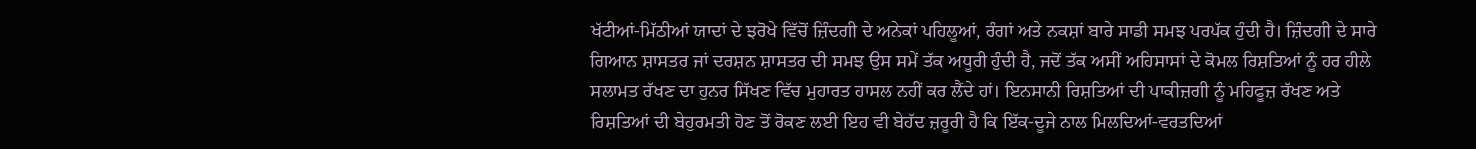ਖੱਟੀਆਂ-ਮਿੱਠੀਆਂ ਯਾਦਾਂ ਦੇ ਝਰੋਖੇ ਵਿੱਚੋਂ ਜ਼ਿੰਦਗੀ ਦੇ ਅਨੇਕਾਂ ਪਹਿਲੂਆਂ, ਰੰਗਾਂ ਅਤੇ ਨਕਸ਼ਾਂ ਬਾਰੇ ਸਾਡੀ ਸਮਝ ਪਰਪੱਕ ਹੁੰਦੀ ਹੈ। ਜ਼ਿੰਦਗੀ ਦੇ ਸਾਰੇ ਗਿਆਨ ਸ਼ਾਸਤਰ ਜਾਂ ਦਰਸ਼ਨ ਸ਼ਾਸਤਰ ਦੀ ਸਮਝ ਉਸ ਸਮੇਂ ਤੱਕ ਅਧੂਰੀ ਹੁੰਦੀ ਹੈ, ਜਦੋਂ ਤੱਕ ਅਸੀਂ ਅਹਿਸਾਸਾਂ ਦੇ ਕੋਮਲ ਰਿਸ਼ਤਿਆਂ ਨੂੰ ਹਰ ਹੀਲੇ ਸਲਾਮਤ ਰੱਖਣ ਦਾ ਹੁਨਰ ਸਿੱਖਣ ਵਿੱਚ ਮੁਹਾਰਤ ਹਾਸਲ ਨਹੀਂ ਕਰ ਲੈਂਦੇ ਹਾਂ। ਇਨਸਾਨੀ ਰਿਸ਼ਤਿਆਂ ਦੀ ਪਾਕੀਜ਼ਗੀ ਨੂੰ ਮਹਿਫੂਜ਼ ਰੱਖਣ ਅਤੇ ਰਿਸ਼ਤਿਆਂ ਦੀ ਬੇਹੁਰਮਤੀ ਹੋਣ ਤੋਂ ਰੋਕਣ ਲਈ ਇਹ ਵੀ ਬੇਹੱਦ ਜ਼ਰੂਰੀ ਹੈ ਕਿ ਇੱਕ-ਦੂਜੇ ਨਾਲ ਮਿਲਦਿਆਂ-ਵਰਤਦਿਆਂ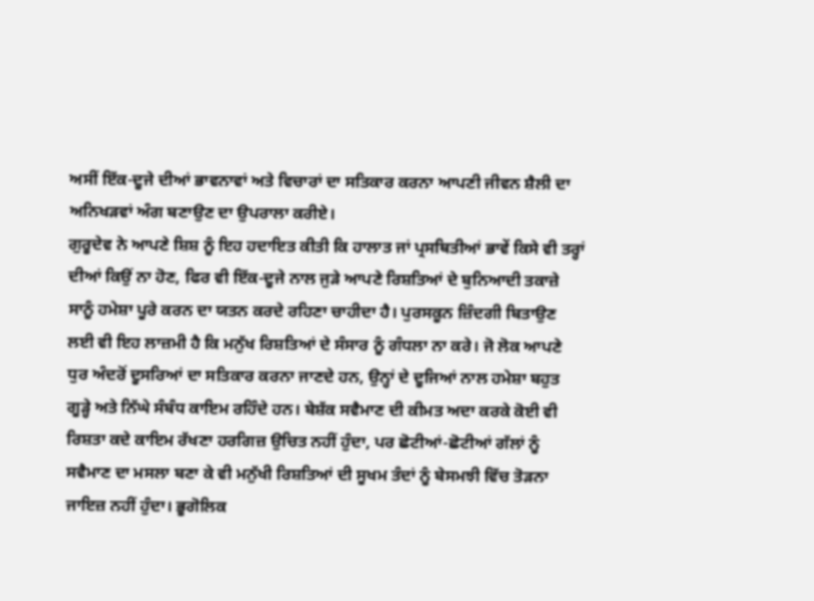ਅਸੀਂ ਇੱਕ-ਦੂਜੇ ਦੀਆਂ ਭਾਵਨਾਵਾਂ ਅਤੇ ਵਿਚਾਰਾਂ ਦਾ ਸਤਿਕਾਰ ਕਰਨਾ ਆਪਣੀ ਜੀਵਨ ਸ਼ੈਲੀ ਦਾ ਅਨਿਖੜਵਾਂ ਅੰਗ ਬਣਾਉਣ ਦਾ ਉਪਰਾਲਾ ਕਰੀਏ।
ਗੁਰੂਦੇਵ ਨੇ ਆਪਣੇ ਸ਼ਿਸ਼ ਨੂੰ ਇਹ ਹਦਾਇਤ ਕੀਤੀ ਕਿ ਹਾਲਾਤ ਜਾਂ ਪ੍ਰਸਥਿਤੀਆਂ ਭਾਵੇਂ ਕਿਸੇ ਵੀ ਤਰ੍ਹਾਂ ਦੀਆਂ ਕਿਉਂ ਨਾ ਹੋਣ, ਫਿਰ ਵੀ ਇੱਕ-ਦੂਜੇ ਨਾਲ ਜੁੜੇ ਆਪਣੇ ਰਿਸ਼ਤਿਆਂ ਦੇ ਬੁਨਿਆਦੀ ਤਕਾਜ਼ੇ ਸਾਨੂੰ ਹਮੇਸ਼ਾ ਪੂਰੇ ਕਰਨ ਦਾ ਯਤਨ ਕਰਦੇ ਰਹਿਣਾ ਚਾਹੀਦਾ ਹੈ। ਪੁਰਸਕੂਨ ਜ਼ਿੰਦਗੀ ਬਿਤਾਉਣ ਲਈ ਵੀ ਇਹ ਲਾਜ਼ਮੀ ਹੈ ਕਿ ਮਨੁੱਖ ਰਿਸ਼ਤਿਆਂ ਦੇ ਸੰਸਾਰ ਨੂੰ ਗੰਧਲਾ ਨਾ ਕਰੇ। ਜੋ ਲੋਕ ਆਪਣੇ ਧੁਰ ਅੰਦਰੋਂ ਦੂਸਰਿਆਂ ਦਾ ਸਤਿਕਾਰ ਕਰਨਾ ਜਾਣਦੇ ਹਨ, ਉਨ੍ਹਾਂ ਦੇ ਦੂਜਿਆਂ ਨਾਲ ਹਮੇਸ਼ਾ ਬਹੁਤ ਗੂੜ੍ਹੇ ਅਤੇ ਨਿੱਘੇ ਸੰਬੰਧ ਕਾਇਮ ਰਹਿੰਦੇ ਹਨ। ਬੇਸ਼ੱਕ ਸਵੈਮਾਣ ਦੀ ਕੀਮਤ ਅਦਾ ਕਰਕੇ ਕੋਈ ਵੀ ਰਿਸ਼ਤਾ ਕਦੇ ਕਾਇਮ ਰੱਖਣਾ ਹਰਗਿਜ਼ ਉਚਿਤ ਨਹੀਂ ਹੁੰਦਾ, ਪਰ ਛੋਟੀਆਂ-ਛੋਟੀਆਂ ਗੱਲਾਂ ਨੂੰ ਸਵੈਮਾਣ ਦਾ ਮਸਲਾ ਬਣਾ ਕੇ ਵੀ ਮਨੁੱਖੀ ਰਿਸ਼ਤਿਆਂ ਦੀ ਸੂਖਮ ਤੰਦਾਂ ਨੂੰ ਬੇਸਮਝੀ ਵਿੱਚ ਤੋੜਨਾ ਜਾਇਜ਼ ਨਹੀਂ ਹੁੰਦਾ। ਭੂਗੋਲਿਕ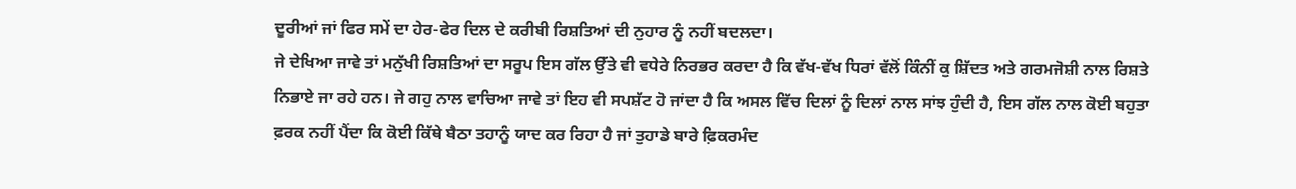ਦੂਰੀਆਂ ਜਾਂ ਫਿਰ ਸਮੇਂ ਦਾ ਹੇਰ-ਫੇਰ ਦਿਲ ਦੇ ਕਰੀਬੀ ਰਿਸ਼ਤਿਆਂ ਦੀ ਨੁਹਾਰ ਨੂੰ ਨਹੀਂ ਬਦਲਦਾ।
ਜੇ ਦੇਖਿਆ ਜਾਵੇ ਤਾਂ ਮਨੁੱਖੀ ਰਿਸ਼ਤਿਆਂ ਦਾ ਸਰੂਪ ਇਸ ਗੱਲ ਉੱਤੇ ਵੀ ਵਧੇਰੇ ਨਿਰਭਰ ਕਰਦਾ ਹੈ ਕਿ ਵੱਖ-ਵੱਖ ਧਿਰਾਂ ਵੱਲੋਂ ਕਿੰਨੀਂ ਕੁ ਸ਼ਿੱਦਤ ਅਤੇ ਗਰਮਜੋਸ਼ੀ ਨਾਲ ਰਿਸ਼ਤੇ ਨਿਭਾਏ ਜਾ ਰਹੇ ਹਨ। ਜੇ ਗਹੁ ਨਾਲ ਵਾਚਿਆ ਜਾਵੇ ਤਾਂ ਇਹ ਵੀ ਸਪਸ਼ੱਟ ਹੋ ਜਾਂਦਾ ਹੈ ਕਿ ਅਸਲ ਵਿੱਚ ਦਿਲਾਂ ਨੂੰ ਦਿਲਾਂ ਨਾਲ ਸਾਂਝ ਹੁੰਦੀ ਹੈ, ਇਸ ਗੱਲ ਨਾਲ ਕੋਈ ਬਹੁਤਾ ਫ਼ਰਕ ਨਹੀਂ ਪੈਂਦਾ ਕਿ ਕੋਈ ਕਿੱਥੇ ਬੈਠਾ ਤਹਾਨੂੰ ਯਾਦ ਕਰ ਰਿਹਾ ਹੈ ਜਾਂ ਤੁਹਾਡੇ ਬਾਰੇ ਫ਼ਿਕਰਮੰਦ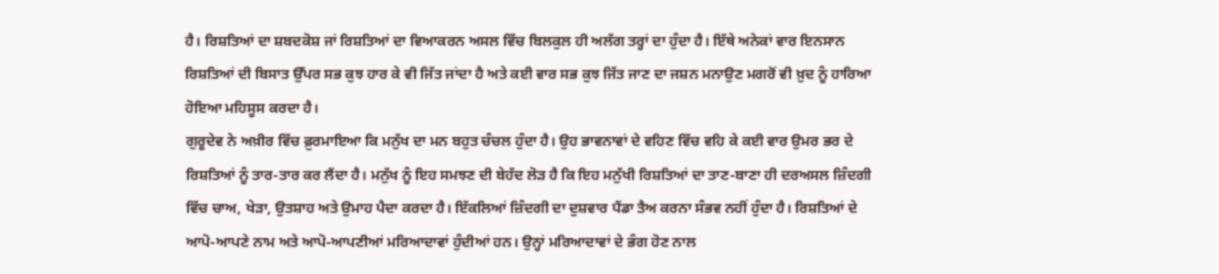ਹੈ। ਰਿਸ਼ਤਿਆਂ ਦਾ ਸ਼ਬਦਕੋਸ਼ ਜਾਂ ਰਿਸ਼ਤਿਆਂ ਦਾ ਵਿਆਕਰਨ ਅਸਲ ਵਿੱਚ ਬਿਲਕੁਲ ਹੀ ਅਲੱਗ ਤਰ੍ਹਾਂ ਦਾ ਹੁੰਦਾ ਹੈ। ਇੱਥੇ ਅਨੇਕਾਂ ਵਾਰ ਇਨਸਾਨ ਰਿਸ਼ਤਿਆਂ ਦੀ ਬਿਸਾਤ ਉੱਪਰ ਸਭ ਕੁਝ ਹਾਰ ਕੇ ਵੀ ਜਿੱਤ ਜਾਂਦਾ ਹੈ ਅਤੇ ਕਈ ਵਾਰ ਸਭ ਕੁਝ ਜਿੱਤ ਜਾਣ ਦਾ ਜਸ਼ਨ ਮਨਾਉਣ ਮਗਰੋਂ ਵੀ ਖ਼ੁਦ ਨੂੰ ਹਾਰਿਆ ਹੋਇਆ ਮਹਿਸੂਸ ਕਰਦਾ ਹੈ।
ਗੁਰੂਦੇਵ ਨੇ ਅਖ਼ੀਰ ਵਿੱਚ ਫ਼ੁਰਮਾਇਆ ਕਿ ਮਨੁੱਖ ਦਾ ਮਨ ਬਹੁਤ ਚੰਚਲ ਹੁੰਦਾ ਹੈ। ਉਹ ਭਾਵਨਾਵਾਂ ਦੇ ਵਹਿਣ ਵਿੱਚ ਵਹਿ ਕੇ ਕਈ ਵਾਰ ਉਮਰ ਭਰ ਦੇ ਰਿਸ਼ਤਿਆਂ ਨੂੰ ਤਾਰ-ਤਾਰ ਕਰ ਲੈਂਦਾ ਹੈ। ਮਨੁੱਖ ਨੂੰ ਇਹ ਸਮਝਣ ਦੀ ਬੇਹੱਦ ਲੋੜ ਹੈ ਕਿ ਇਹ ਮਨੁੱਖੀ ਰਿਸ਼ਤਿਆਂ ਦਾ ਤਾਣ-ਬਾਣਾ ਹੀ ਦਰਅਸਲ ਜ਼ਿੰਦਗੀ ਵਿੱਚ ਚਾਅ, ਖੇੜਾ, ਉਤਸ਼ਾਹ ਅਤੇ ਉਮਾਹ ਪੈਦਾ ਕਰਦਾ ਹੈ। ਇੱਕਲਿਆਂ ਜ਼ਿੰਦਗੀ ਦਾ ਦੁਸ਼ਵਾਰ ਪੈਂਡਾ ਤੈਅ ਕਰਨਾ ਸੰਭਵ ਨਹੀਂ ਹੁੰਦਾ ਹੈ। ਰਿਸ਼ਤਿਆਂ ਦੇ ਆਪੋ-ਆਪਣੇ ਨਾਮ ਅਤੇ ਆਪੋ-ਆਪਣੀਆਂ ਮਰਿਆਦਾਵਾਂ ਹੁੰਦੀਆਂ ਹਨ। ਉਨ੍ਹਾਂ ਮਰਿਆਦਾਵਾਂ ਦੇ ਭੰਗ ਹੋਣ ਨਾਲ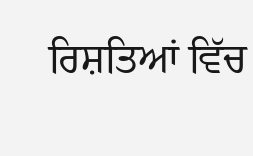ਰਿਸ਼ਤਿਆਂ ਵਿੱਚ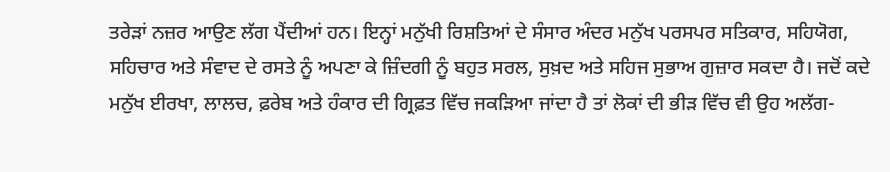ਤਰੇੜਾਂ ਨਜ਼ਰ ਆਉਣ ਲੱਗ ਪੈਂਦੀਆਂ ਹਨ। ਇਨ੍ਹਾਂ ਮਨੁੱਖੀ ਰਿਸ਼ਤਿਆਂ ਦੇ ਸੰਸਾਰ ਅੰਦਰ ਮਨੁੱਖ ਪਰਸਪਰ ਸਤਿਕਾਰ, ਸਹਿਯੋਗ, ਸਹਿਚਾਰ ਅਤੇ ਸੰਵਾਦ ਦੇ ਰਸਤੇ ਨੂੰ ਅਪਣਾ ਕੇ ਜ਼ਿੰਦਗੀ ਨੂੰ ਬਹੁਤ ਸਰਲ, ਸੁਖ਼ਦ ਅਤੇ ਸਹਿਜ ਸੁਭਾਅ ਗੁਜ਼ਾਰ ਸਕਦਾ ਹੈ। ਜਦੋਂ ਕਦੇ ਮਨੁੱਖ ਈਰਖਾ, ਲਾਲਚ, ਫ਼ਰੇਬ ਅਤੇ ਹੰਕਾਰ ਦੀ ਗ੍ਰਿਫ਼ਤ ਵਿੱਚ ਜਕੜਿਆ ਜਾਂਦਾ ਹੈ ਤਾਂ ਲੋਕਾਂ ਦੀ ਭੀੜ ਵਿੱਚ ਵੀ ਉਹ ਅਲੱਗ-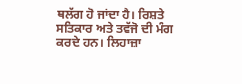ਥਲੱਗ ਹੋ ਜਾਂਦਾ ਹੈ। ਰਿਸ਼ਤੇ ਸਤਿਕਾਰ ਅਤੇ ਤਵੱਜੋ ਦੀ ਮੰਗ ਕਰਦੇ ਹਨ। ਲਿਹਾਜ਼ਾ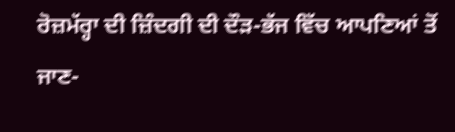ਰੋਜ਼ਮੱਰ੍ਹਾ ਦੀ ਜ਼ਿੰਦਗੀ ਦੀ ਦੌੜ-ਭੱਜ ਵਿੱਚ ਆਪਣਿਆਂ ਤੋਂ ਜਾਣ-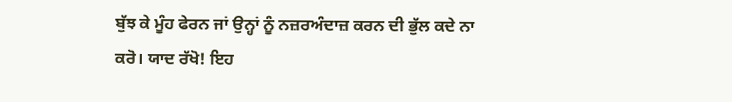ਬੁੱਝ ਕੇ ਮੂੰਹ ਫੇਰਨ ਜਾਂ ਉਨ੍ਹਾਂ ਨੂੰ ਨਜ਼ਰਅੰਦਾਜ਼ ਕਰਨ ਦੀ ਭੁੱਲ ਕਦੇ ਨਾ ਕਰੋ। ਯਾਦ ਰੱਖੋ! ਇਹ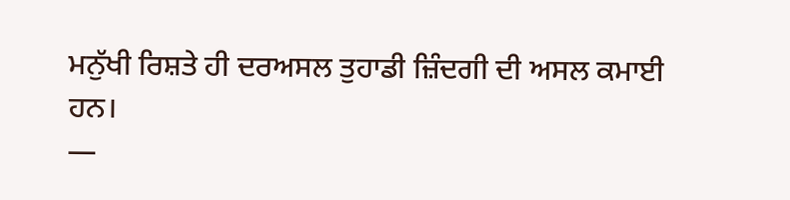ਮਨੁੱਖੀ ਰਿਸ਼ਤੇ ਹੀ ਦਰਅਸਲ ਤੁਹਾਡੀ ਜ਼ਿੰਦਗੀ ਦੀ ਅਸਲ ਕਮਾਈ ਹਨ।
—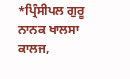*ਪ੍ਰਿੰਸੀਪਲ ਗੁਰੂ ਨਾਨਕ ਖਾਲਸਾ ਕਾਲਜ,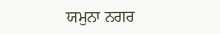ਯਮੁਨਾ ਨਗਰ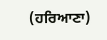(ਹਰਿਆਣਾ)